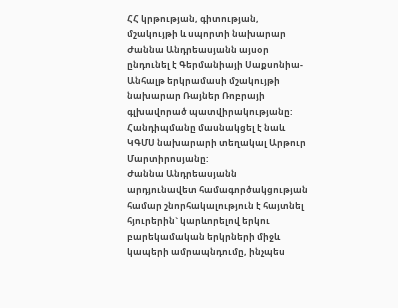ՀՀ կրթության, գիտության, մշակույթի և սպորտի նախարար Ժաննա Անդրեասյանն այսօր ընդունել է Գերմանիայի Սաքսոնիա-Անհալթ երկրամասի մշակույթի նախարար Ռայներ Ռոբրայի գլխավորած պատվիրակությանը:
Հանդիպմանը մասնակցել է նաև ԿԳՄՍ նախարարի տեղակալ Արթուր Մարտիրոսյանը:
Ժաննա Անդրեասյանն արդյունավետ համագործակցության համար շնորհակալություն է հայտնել հյուրերին` կարևորելով երկու բարեկամական երկրների միջև կապերի ամրապնդումը, ինչպես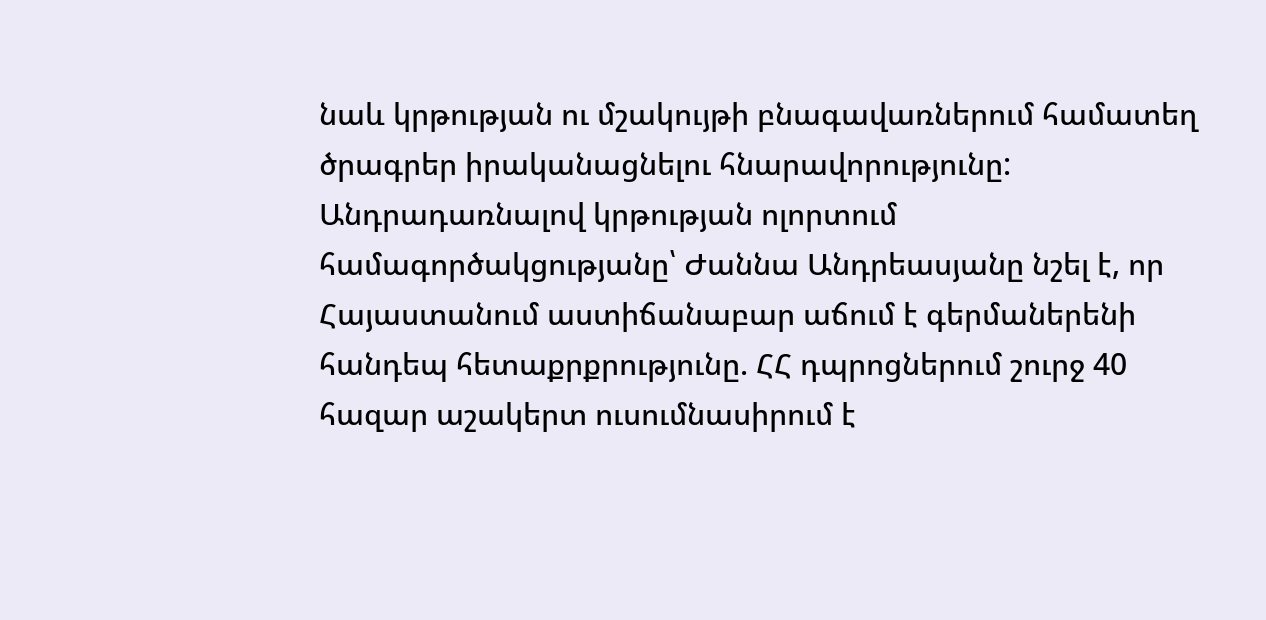նաև կրթության ու մշակույթի բնագավառներում համատեղ ծրագրեր իրականացնելու հնարավորությունը:
Անդրադառնալով կրթության ոլորտում համագործակցությանը՝ Ժաննա Անդրեասյանը նշել է, որ Հայաստանում աստիճանաբար աճում է գերմաներենի հանդեպ հետաքրքրությունը. ՀՀ դպրոցներում շուրջ 40 հազար աշակերտ ուսումնասիրում է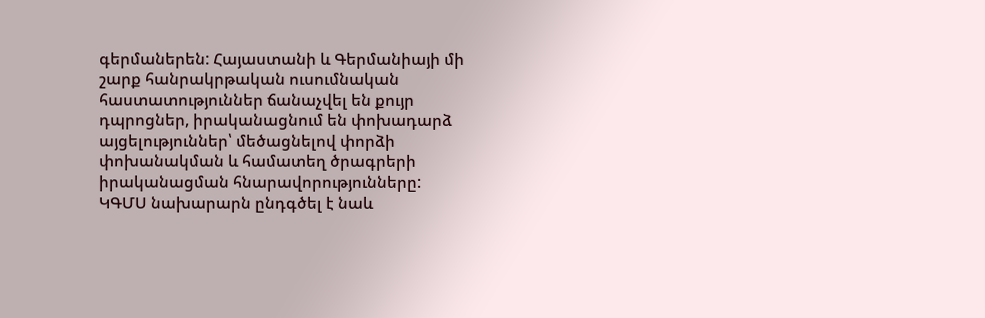գերմաներեն: Հայաստանի և Գերմանիայի մի շարք հանրակրթական ուսումնական հաստատություններ ճանաչվել են քույր դպրոցներ, իրականացնում են փոխադարձ այցելություններ՝ մեծացնելով փորձի փոխանակման և համատեղ ծրագրերի իրականացման հնարավորությունները:
ԿԳՄՍ նախարարն ընդգծել է նաև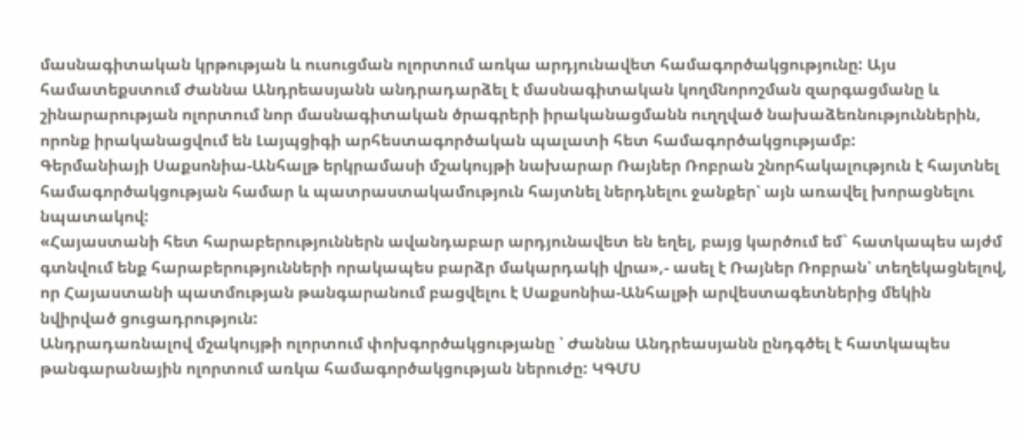մասնագիտական կրթության և ուսուցման ոլորտում առկա արդյունավետ համագործակցությունը: Այս համատեքստում Ժաննա Անդրեասյանն անդրադարձել է մասնագիտական կողմնորոշման զարգացմանը և շինարարության ոլորտում նոր մասնագիտական ծրագրերի իրականացմանն ուղղված նախաձեռնություններին, որոնք իրականացվում են Լայպցիգի արհեստագործական պալատի հետ համագործակցությամբ:
Գերմանիայի Սաքսոնիա-Անհալթ երկրամասի մշակույթի նախարար Ռայներ Ռոբրան շնորհակալություն է հայտնել համագործակցության համար և պատրաստակամություն հայտնել ներդնելու ջանքեր՝ այն առավել խորացնելու նպատակով:
«Հայաստանի հետ հարաբերություններն ավանդաբար արդյունավետ են եղել, բայց կարծում եմ` հատկապես այժմ գտնվում ենք հարաբերությունների որակապես բարձր մակարդակի վրա»,- ասել է Ռայներ Ռոբրան՝ տեղեկացնելով, որ Հայաստանի պատմության թանգարանում բացվելու է Սաքսոնիա-Անհալթի արվեստագետներից մեկին նվիրված ցուցադրություն:
Անդրադառնալով մշակույթի ոլորտում փոխգործակցությանը ՝ Ժաննա Անդրեասյանն ընդգծել է հատկապես թանգարանային ոլորտում առկա համագործակցության ներուժը: ԿԳՄՍ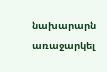նախարարն առաջարկել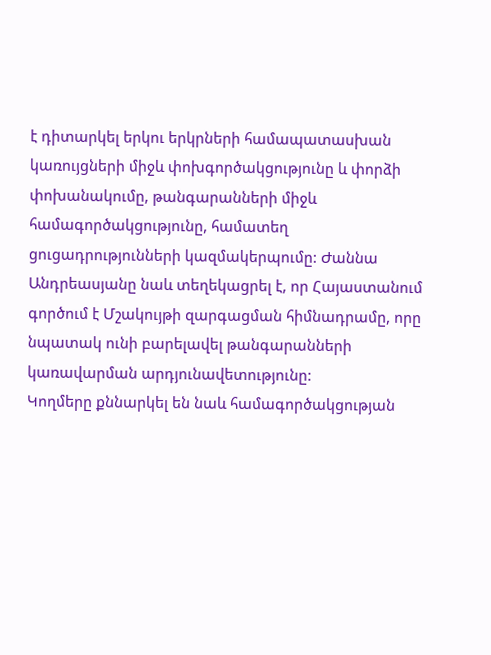է դիտարկել երկու երկրների համապատասխան կառույցների միջև փոխգործակցությունը և փորձի փոխանակումը, թանգարանների միջև համագործակցությունը, համատեղ ցուցադրությունների կազմակերպումը: Ժաննա Անդրեասյանը նաև տեղեկացրել է, որ Հայաստանում գործում է Մշակույթի զարգացման հիմնադրամը, որը նպատակ ունի բարելավել թանգարանների կառավարման արդյունավետությունը:
Կողմերը քննարկել են նաև համագործակցության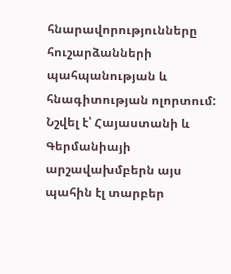հնարավորությունները հուշարձանների պահպանության և հնագիտության ոլորտում: Նշվել է՝ Հայաստանի և Գերմանիայի արշավախմբերն այս պահին էլ տարբեր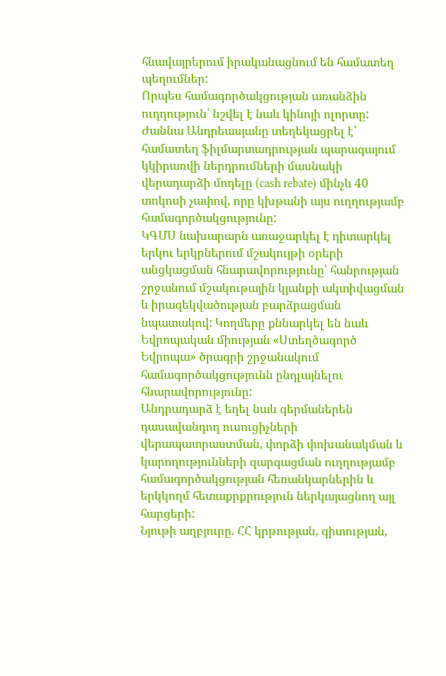հնավայրերում իրականացնում են համատեղ պեղումներ:
Որպես համագործակցության առանձին ուղղություն՝ նշվել է նաև կինոյի ոլորտը: Ժաննա Անդրեասյանը տեղեկացրել է՝ համատեղ ֆիլմարտադրության պարագայում կկիրառվի ներդրումների մասնակի վերադարձի մոդելը (cash rebate) մինչև 40 տոկոսի չափով, որը կխթանի այս ուղղությամբ համագործակցությունը:
ԿԳՄՍ նախարարն առաջարկել է դիտարկել երկու երկրներում մշակույթի օրերի անցկացման հնարավորությունը՝ հանրության շրջանում մշակութային կյանքի ակտիվացման և իրազեկվածության բարձրացման նպատակով: Կողմերը քննարկել են նաև Եվրոպական միության «Ստեղծագործ Եվրոպա» ծրագրի շրջանակում համագործակցությունն ընդլայնելու հնարավորությունը:
Անդրադարձ է եղել նաև գերմաներեն դասավանդող ուսուցիչների վերապատրաստման, փորձի փոխանակման և կարողությունների զարգացման ուղղությամբ համագործակցության հեռանկարներին և երկկողմ հետաքրքրություն ներկայացնող այլ հարցերի:
Նյութի աղբյուրը. ՀՀ կրթության, գիտության,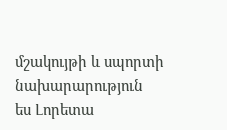մշակույթի և սպորտի նախարարություն
ես Լորետա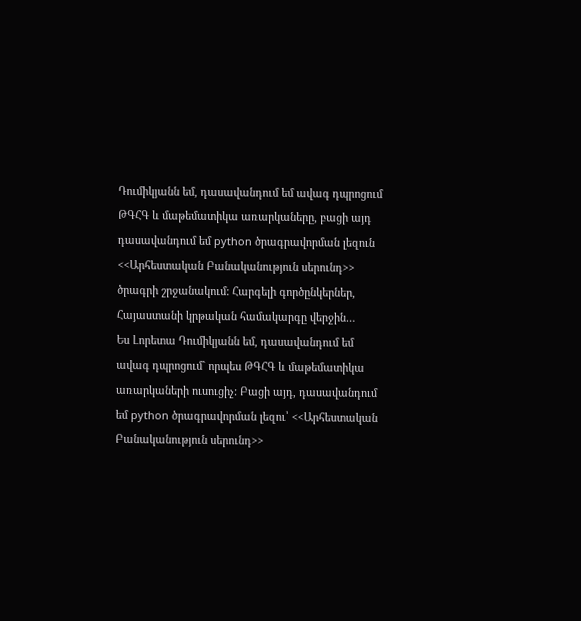Դումիկյանն եմ, դասավանդում եմ ավագ դպրոցում ԹԳՀԳ և մաթեմատիկա առարկաները, բացի այդ դասավանդում եմ python ծրագրավորման լեզուն <<Արհեստական Բանականություն սերունդ>> ծրագրի շրջանակում: Հարգելի գործընկերներ, Հայաստանի կրթական համակարգը վերջին…
Ես Լորետա Դումիկյանն եմ, դասավանդում եմ ավագ դպրոցում` որպես ԹԳՀԳ և մաթեմատիկա առարկաների ուսուցիչ: Բացի այդ, դասավանդում եմ python ծրագրավորման լեզու՝ <<Արհեստական Բանականություն սերունդ>>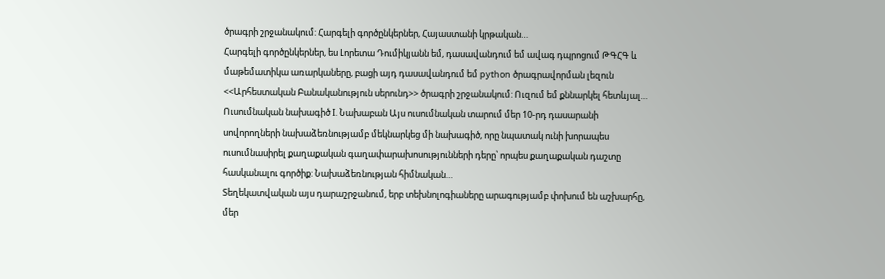ծրագրի շրջանակում: Հարգելի գործընկերներ, Հայաստանի կրթական…
Հարգելի գործընկերներ, ես Լորետա Դումիկյանն եմ, դասավանդում եմ ավագ դպրոցում ԹԳՀԳ և մաթեմատիկա առարկաները, բացի այդ դասավանդում եմ python ծրագրավորման լեզուն <<Արհեստական Բանականություն սերունդ>> ծրագրի շրջանակում: Ուզում եմ քննարկել հետևյալ…
Ուսումնական նախագիծ I. Նախաբան Այս ուսումնական տարում մեր 10-րդ դասարանի սովորողների նախաձեռնությամբ մեկնարկեց մի նախագիծ, որը նպատակ ունի խորապես ուսումնասիրել քաղաքական գաղափարախոսությունների դերը՝ որպես քաղաքական դաշտը հասկանալու գործիք: Նախաձեռնության հիմնական…
Տեղեկատվական այս դարաշրջանում, երբ տեխնոլոգիաները արագությամբ փոխում են աշխարհը, մեր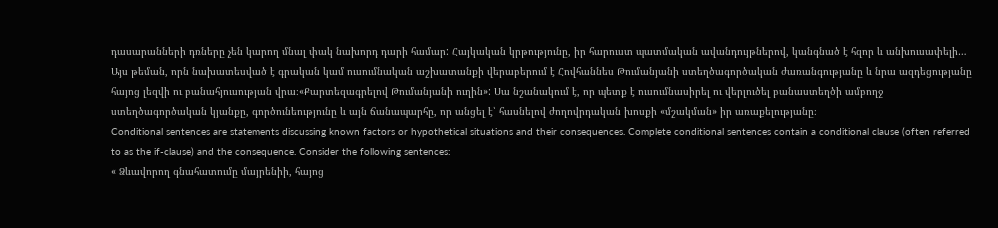դասարանների դռները չեն կարող մնալ փակ նախորդ դարի համար: Հայկական կրթությունը, իր հարուստ պատմական ավանդույթներով, կանգնած է հզոր և անխուսափելի…
Այս թեման, որն նախատեսված է գրական կամ ուսումնական աշխատանքի վերաբերում է Հովհաննես Թումանյանի ստեղծագործական ժառանգությանը և նրա ազդեցությանը հայոց լեզվի ու բանահյուսության վրա։«Քարտեզագրելով Թումանյանի ուղին»: Սա նշանակում է, որ պետք է ուսումնասիրել ու վերլուծել բանաստեղծի ամբողջ ստեղծագործական կյանքը, գործունեությունը և այն ճանապարհը, որ անցել է՝ հասնելով ժողովրդական խոսքի «մշակման» իր առաքելությանը։
Conditional sentences are statements discussing known factors or hypothetical situations and their consequences. Complete conditional sentences contain a conditional clause (often referred to as the if-clause) and the consequence. Consider the following sentences:
« Ձևավորող գնահատումը մայրենիի, հայոց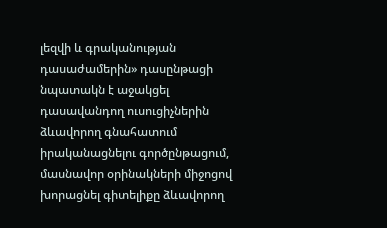լեզվի և գրականության դասաժամերին» դասընթացի նպատակն է աջակցել դասավանդող ուսուցիչներին ձևավորող գնահատում իրականացնելու գործընթացում, մասնավոր օրինակների միջոցով խորացնել գիտելիքը ձևավորող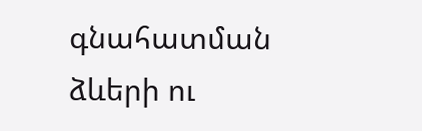գնահատման ձևերի ու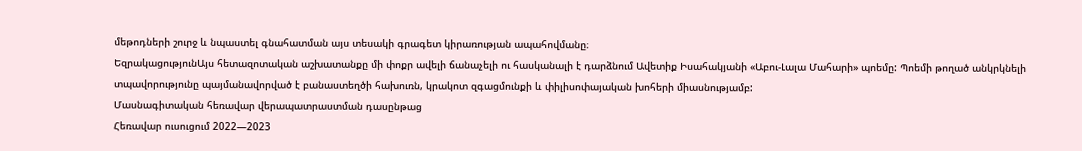մեթոդների շուրջ և նպաստել գնահատման այս տեսակի գրագետ կիրառության ապահովմանը։
ԵզրակացությունԱյս հետազոտական աշխատանքը մի փոքր ավելի ճանաչելի ու հասկանալի է դարձնում Ավետիք Իսահակյանի «Աբու-Լալա Մահարի» պոեմը: Պոեմի թողած անկրկնելի տպավորությունը պայմանավորված է բանաստեղծի հախուռն, կրակոտ զգացմունքի և փիլիսոփայական խոհերի միասնությամբ:
Մասնագիտական հեռավար վերապատրաստման դասընթաց
Հեռավար ուսուցում 2022—2023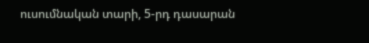ուսումնական տարի, 5-րդ դասարան